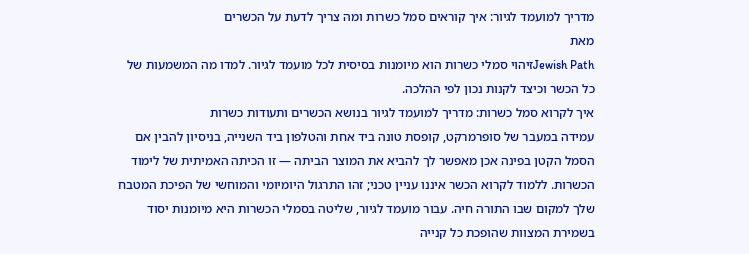מדריך למועמד לגיור: איך קוראים סמל כשרות ומה צריך לדעת על הכשרים
מאת
Jewish Pathזיהוי סמלי כשרות הוא מיומנות בסיסית לכל מועמד לגיור. למדו מה המשמעות של כל הכשר וכיצד לקנות נכון לפי ההלכה.
איך לקרוא סמל כשרות: מדריך למועמד לגיור בנושא הכשרים ותעודות כשרות
עמידה במעבר של סופרמרקט, קופסת טונה ביד אחת והטלפון ביד השנייה, בניסיון להבין אם הסמל הקטן בפינה אכן מאפשר לך להביא את המוצר הביתה — זו הכיתה האמיתית של לימוד הכשרות. ללמוד לקרוא הכשר איננו עניין טכני; זהו התרגול היומיומי והמוחשי של הפיכת המטבח שלך למקום שבו התורה חיה. עבור מועמד לגיור, שליטה בסמלי הכשרות היא מיומנות יסוד בשמירת המצוות שהופכת כל קנייה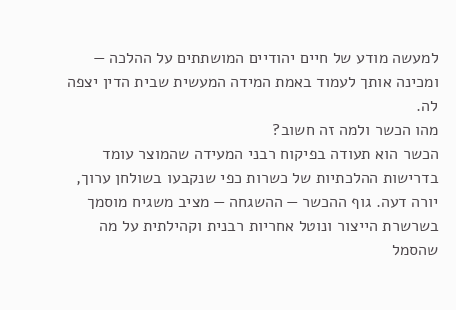למעשה מודע של חיים יהודיים המושתתים על ההלכה — ומכינה אותך לעמוד באמת המידה המעשית שבית הדין יצפה לה.
מהו הכשר ולמה זה חשוב?
הכשר הוא תעודה בפיקוח רבני המעידה שהמוצר עומד בדרישות ההלכתיות של כשרות כפי שנקבעו בשולחן ערוך, יורה דעה. גוף ההכשר — ההשגחה — מציב משגיח מוסמך בשרשרת הייצור ונוטל אחריות רבנית וקהילתית על מה שהסמל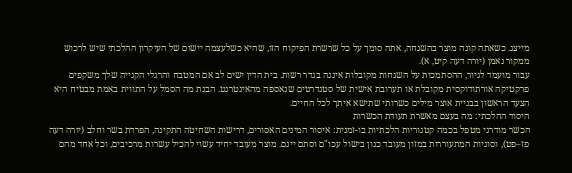מייצג. כשאתה קונה מוצר בהשגחה, אתה סומך על כל שרשרת הפיקוח הזו, שהיא כשלעצמה יישום של העיקרון ההלכתי שיש לרכוש ממקור נאמן (יורה דעה קיט, א).
עבור מועמד לגיור, ההסתמכות על השגחות מקובלות איננה בגדר רשות. בית הדין ישים לב אם המטבח והרגלי הקנייה שלך משקפים פרקטיקה אורתודוקסית מקובלת או תערובת אישית של סטנדרטים שנאספה מהאינטרנט. הבנת מה הסמל על התווית באמת מבטיח היא הצעד הראשון בבניית אוצר מילים כשרותי שתישא איתך לכל החיים.
היסוד ההלכתי: מה בעצם מאשרת תעודת הכשרות
הכשר מודרני מטפל בכמה קטגוריות הלכתיות בו-זמנית: איסור המינים האסורים, דרישות השחיטה התקינה, הפרדת בשר וחלב (יורה דעה פז–פט), וסוגיות המתעוררות במזון מעובד כגון בישול עכו"ם וסתם יינם. מוצר מעובד יחיד עשוי להכיל עשרות מרכיבים, וכל אחד מהם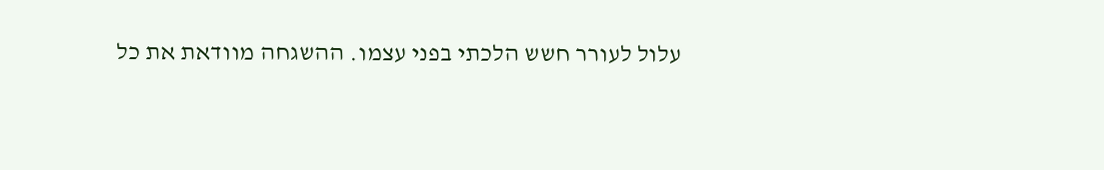עלול לעורר חשש הלכתי בפני עצמו. ההשגחה מוודאת את כל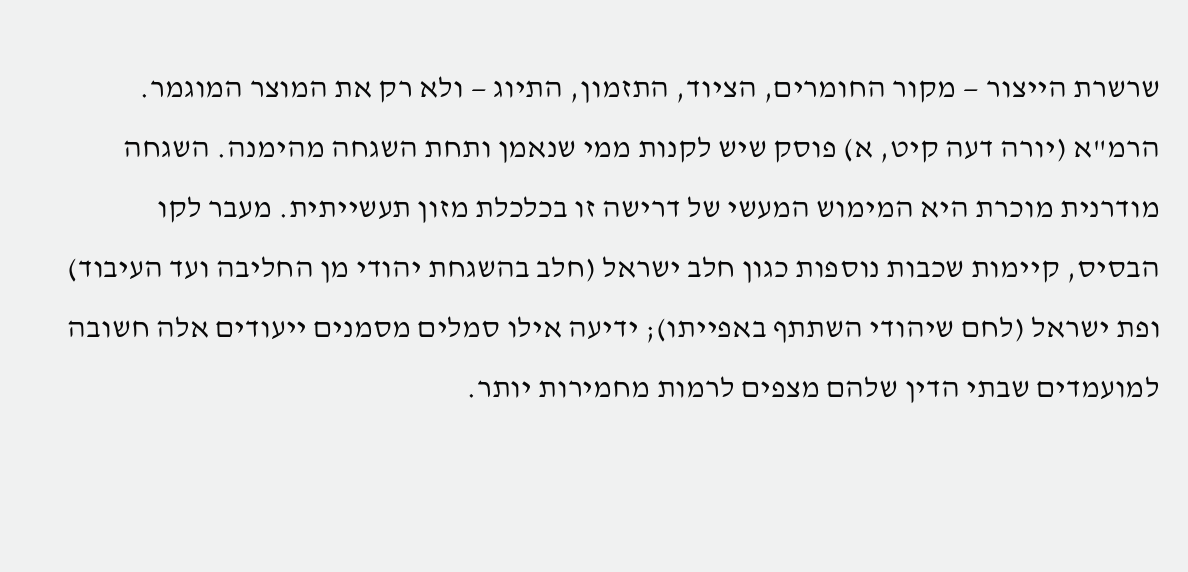שרשרת הייצור — מקור החומרים, הציוד, התזמון, התיוג — ולא רק את המוצר המוגמר.
הרמ"א (יורה דעה קיט, א) פוסק שיש לקנות ממי שנאמן ותחת השגחה מהימנה. השגחה מודרנית מוכרת היא המימוש המעשי של דרישה זו בכלכלת מזון תעשייתית. מעבר לקו הבסיס, קיימות שכבות נוספות כגון חלב ישראל (חלב בהשגחת יהודי מן החליבה ועד העיבוד) ופת ישראל (לחם שיהודי השתתף באפייתו); ידיעה אילו סמלים מסמנים ייעודים אלה חשובה למועמדים שבתי הדין שלהם מצפים לרמות מחמירות יותר.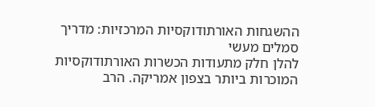ההשגחות האורתודוקסיות המרכזיות: מדריך סמלים מעשי
להלן חלק מתעודות הכשרות האורתודוקסיות המוכרות ביותר בצפון אמריקה. הרב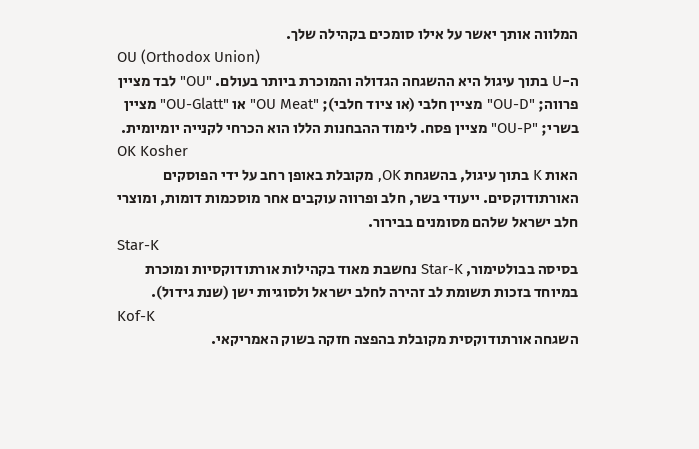המלווה אותך יאשר על אילו סומכים בקהילה שלך.
OU (Orthodox Union)
ה-U בתוך עיגול היא ההשגחה הגדולה והמוכרת ביותר בעולם. "OU" לבד מציין פרווה; "OU-D" מציין חלבי (או ציוד חלבי); "OU Meat" או "OU-Glatt" מציין בשרי; "OU-P" מציין פסח. לימוד ההבחנות הללו הוא הכרחי לקנייה יומיומית.
OK Kosher
האות K בתוך עיגול, בהשגחת OK, מקובלת באופן רחב על ידי הפוסקים האורתודוקסים. ייעודי בשר, חלב ופרווה עוקבים אחר מוסכמות דומות, ומוצרי חלב ישראל שלהם מסומנים בבירור.
Star-K
בסיסה בבולטימור, Star-K נחשבת מאוד בקהילות אורתודוקסיות ומוכרת במיוחד בזכות תשומת לב זהירה לחלב ישראל ולסוגיות ישן (שנת גידול).
Kof-K
השגחה אורתודוקסית מקובלת בהפצה חזקה בשוק האמריקאי.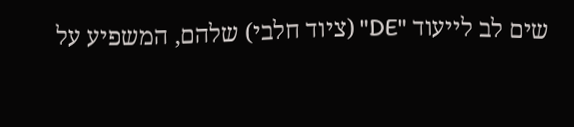שים לב לייעוד "DE" (ציוד חלבי) שלהם, המשפיע על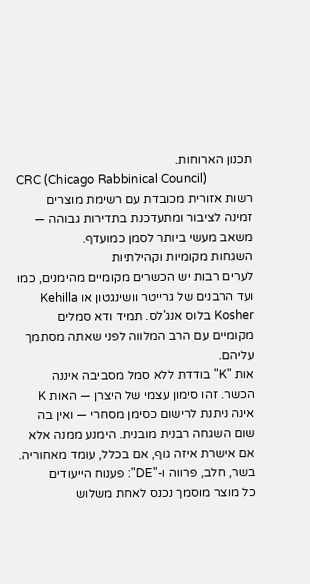תכנון הארוחות.
CRC (Chicago Rabbinical Council)
רשות אזורית מכובדת עם רשימת מוצרים זמינה לציבור ומתעדכנת בתדירות גבוהה — משאב מעשי ביותר לסמן כמועדף.
השגחות מקומיות וקהילתיות
לערים רבות יש הכשרים מקומיים מהימנים, כמו ועד הרבנים של גרייטר וושינגטון או Kehilla Kosher בלוס אנג'לס. תמיד ודא סמלים מקומיים עם הרב המלווה לפני שאתה מסתמך עליהם.
אות "K" בודדת ללא סמל מסביבה איננה הכשר. זהו סימון עצמי של היצרן — האות K אינה ניתנת לרישום כסימן מסחרי — ואין בה שום השגחה רבנית מובנית. הימנע ממנה אלא אם אישרת איזה גוף, אם בכלל, עומד מאחוריה.
בשר, חלב, פרווה ו-"DE": פענוח הייעודים
כל מוצר מוסמך נכנס לאחת משלוש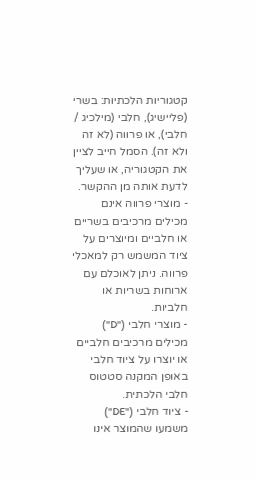קטגוריות הלכתיות: בשרי (פליישיג), חלבי (מילכיג / חלבי), או פרווה (לא זה ולא זה). הסמל חייב לציין את הקטגוריה, או שעליך לדעת אותה מן ההקשר.
- מוצרי פרווה אינם מכילים מרכיבים בשריים או חלביים ומיוצרים על ציוד המשמש רק למאכלי פרווה. ניתן לאוכלם עם ארוחות בשריות או חלביות.
- מוצרי חלבי ("D") מכילים מרכיבים חלביים או יוצרו על ציוד חלבי באופן המקנה סטטוס חלבי הלכתית.
- ציוד חלבי ("DE") משמעו שהמוצר אינו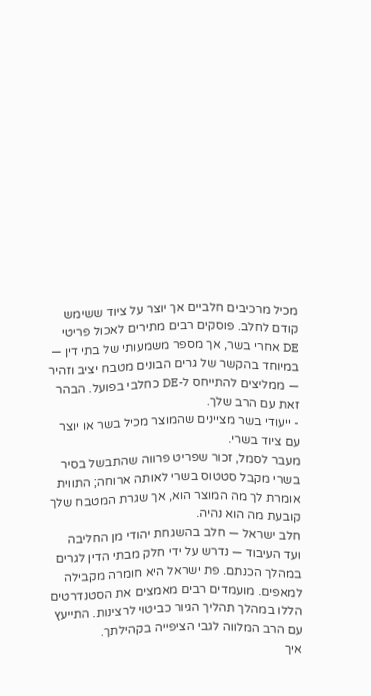מכיל מרכיבים חלביים אך יוצר על ציוד ששימש קודם לחלב. פוסקים רבים מתירים לאכול פריטי DE אחרי בשר, אך מספר משמעותי של בתי דין — במיוחד בהקשר של גרים הבונים מטבח יציב וזהיר — ממליצים להתייחס ל-DE כחלבי בפועל. הבהר זאת עם הרב שלך.
- ייעודי בשר מציינים שהמוצר מכיל בשר או יוצר עם ציוד בשרי.
מעבר לסמל, זכור שפריט פרווה שהתבשל בסיר בשרי מקבל סטטוס בשרי לאותה ארוחה; התווית אומרת לך מה המוצר הוא, אך שגרת המטבח שלך קובעת מה הוא נהיה.
חלב ישראל — חלב בהשגחת יהודי מן החליבה ועד העיבוד — נדרש על ידי חלק מבתי הדין לגרים במהלך הכנתם. פת ישראל היא חומרה מקבילה למאפים. מועמדים רבים מאמצים את הסטנדרטים הללו במהלך תהליך הגיור כביטוי לרצינות. התייעץ עם הרב המלווה לגבי הציפייה בקהילתך.
איך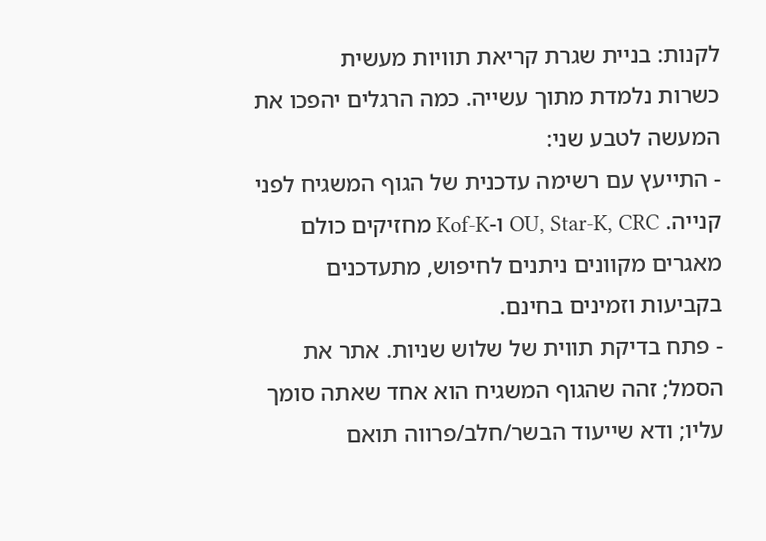לקנות: בניית שגרת קריאת תוויות מעשית
כשרות נלמדת מתוך עשייה. כמה הרגלים יהפכו את המעשה לטבע שני:
- התייעץ עם רשימה עדכנית של הגוף המשגיח לפני קנייה. OU, Star-K, CRC ו-Kof-K מחזיקים כולם מאגרים מקוונים ניתנים לחיפוש, מתעדכנים בקביעות וזמינים בחינם.
- פתח בדיקת תווית של שלוש שניות. אתר את הסמל; זהה שהגוף המשגיח הוא אחד שאתה סומך עליו; ודא שייעוד הבשר/חלב/פרווה תואם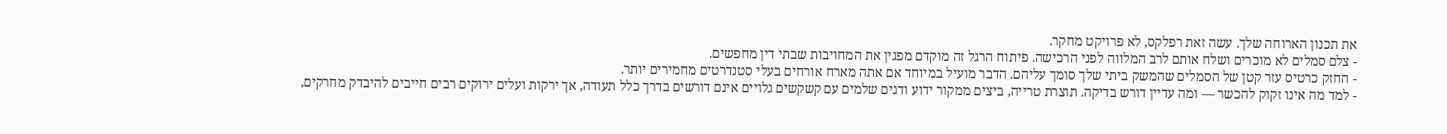את תכנון הארוחה שלך. עשה זאת רפלקס, לא פרויקט מחקר.
- צלם סמלים לא מוכרים ושלח אותם לרב המלווה לפני הרכישה. פיתוח הרגל זה מוקדם מפגין את המחויבות שבתי דין מחפשים.
- החזק כרטיס עזר קטן של הסמלים שהמשק ביתי שלך סומך עליהם. הדבר מועיל במיוחד אם אתה מארח אורחים בעלי סטנדרטים מחמירים יותר.
- למד מה אינו זקוק להכשר — ומה עדיין דורש בדיקה. תוצרת טרייה, ביצים ממקור ידוע ודגים שלמים עם קשקשים גלויים אינם דורשים בדרך כלל תעודה, אך ירקות ועלים ירוקים רבים חייבים להיבדק מחרקים,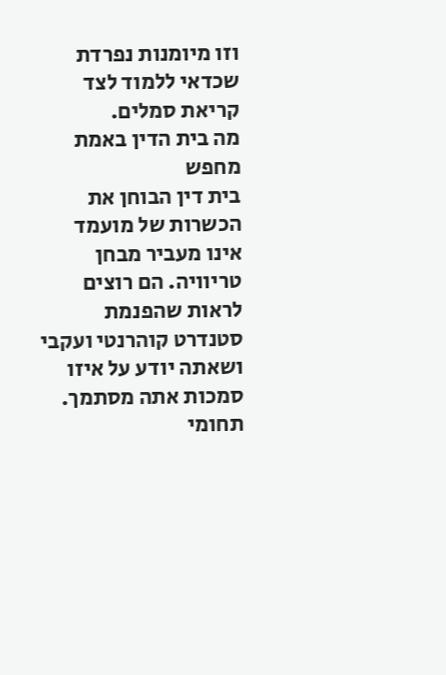וזו מיומנות נפרדת שכדאי ללמוד לצד קריאת סמלים.
מה בית הדין באמת מחפש
בית דין הבוחן את הכשרות של מועמד אינו מעביר מבחן טריוויה. הם רוצים לראות שהפנמת סטנדרט קוהרנטי ועקבי ושאתה יודע על איזו סמכות אתה מסתמך.
תחומי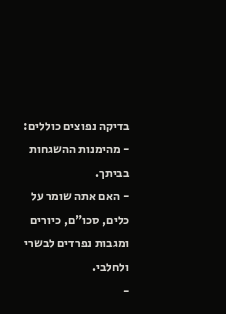בדיקה נפוצים כוללים:
- מהימנות ההשגחות בביתך.
- האם אתה שומר על כלים, סכו"ם, כיורים ומגבות נפרדים לבשרי ולחלבי.
-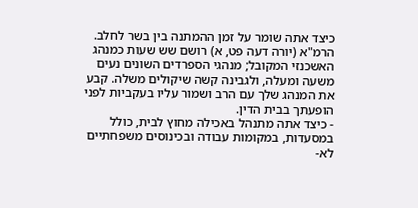כיצד אתה שומר על זמן ההמתנה בין בשר לחלב. הרמ"א (יורה דעה פט, א) רושם שש שעות כמנהג האשכנזי המקובל; מנהגי הספרדים השונים נעים משעה ומעלה, ולגבינה קשה שיקולים משלה. קבע את המנהג שלך עם הרב ושמור עליו בעקביות לפני הופעתך בבית הדין.
- כיצד אתה מתנהל באכילה מחוץ לבית, כולל במסעדות, במקומות עבודה ובכינוסים משפחתיים לא-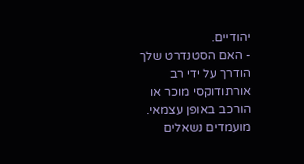יהודיים.
- האם הסטנדרט שלך הודרך על ידי רב אורתודוקסי מוכר או הורכב באופן עצמאי.
מועמדים נשאלים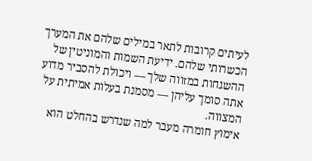לעיתים קרובות לתאר במילים שלהם את המערך הכשרותי שלהם. ידיעת השמות והמוניטין של ההשגחות במזווה שלך — ויכולת להסביר מדוע אתה סומך עליהן — מסמנת בעלות אמיתית על המצווה.
אימוץ חומרה מעבר למה שנדרש בהחלט הוא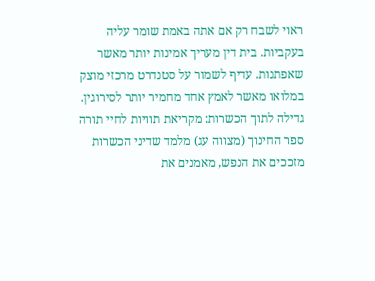ראוי לשבח רק אם אתה באמת שומר עליה בעקביות. בית דין מעריך אמינות יותר מאשר שאפתנות. עדיף לשמור על סטנדרט מרכזי מוצק במלואו מאשר לאמץ אחד מחמיר יותר לסירוגין.
גדילה לתוך הכשרות: מקריאת תוויות לחיי תורה
ספר החינוך (מצווה עג) מלמד שדיני הכשרות מזככים את הנפש, מאמנים את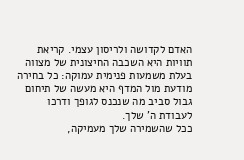האדם לקדושה ולריסון עצמי. קריאת תוויות היא השכבה החיצונית של מצווה בעלת משמעות פנימית עמוקה: כל בחירה מודעת מול המדף היא מעשה של תיחום גבול סביב מה שנכנס לגופך ודרכו לעבודת ה' שלך.
ככל שהשמירה שלך מעמיקה,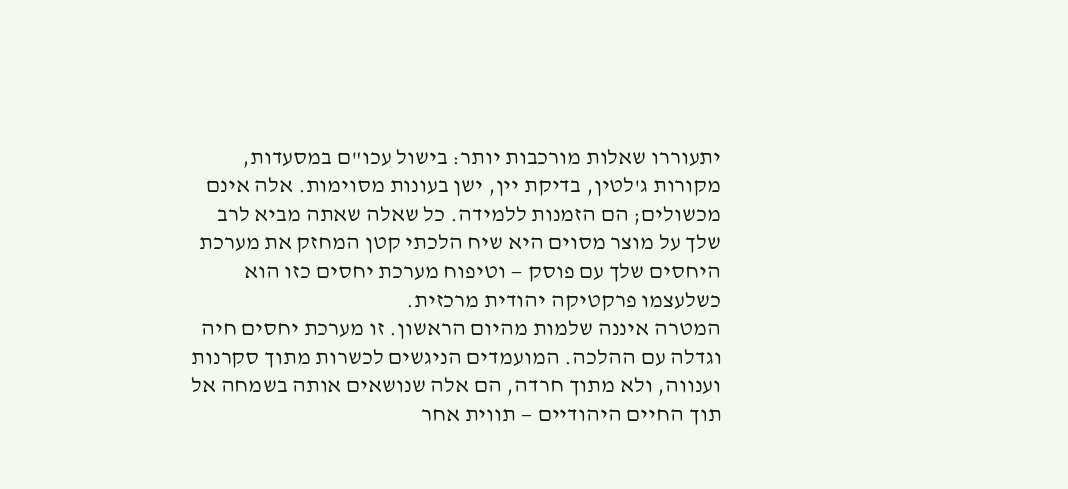יתעוררו שאלות מורכבות יותר: בישול עכו"ם במסעדות, מקורות ג'לטין, בדיקת יין, ישן בעונות מסוימות. אלה אינם מכשולים; הם הזמנות ללמידה. כל שאלה שאתה מביא לרב שלך על מוצר מסוים היא שיח הלכתי קטן המחזק את מערכת היחסים שלך עם פוסק — וטיפוח מערכת יחסים כזו הוא כשלעצמו פרקטיקה יהודית מרכזית.
המטרה איננה שלמות מהיום הראשון. זו מערכת יחסים חיה וגדלה עם ההלכה. המועמדים הניגשים לכשרות מתוך סקרנות וענווה, ולא מתוך חרדה, הם אלה שנושאים אותה בשמחה אל תוך החיים היהודיים — תווית אחר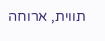תווית, ארוחה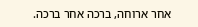אחר ארוחה, ברכה אחר ברכה.